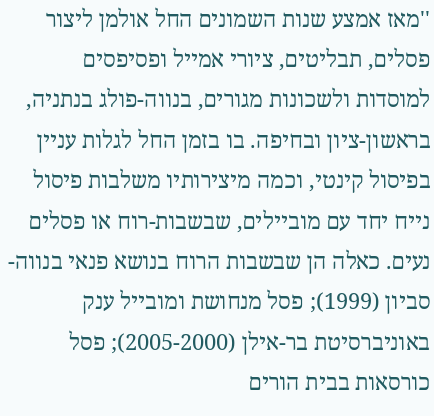''מאז אמצע שנות השמונים החל אולמן ליצור פסלים, תבליטים, ציורי אמייל ופסיפסים למוסדות ולשכונות מגורים, בנווה-פולג בנתניה, בראשון-ציון ובחיפה. בו בזמן החל לגלות עניין בפיסול קינטי, וכמה מיצירותיו משלבות פיסול נייח יחד עם מוביילים, שבשבות-רוח או פסלים נעים. כאלה הן שבשבות הרוח בנושא פנאי בנווה-סביון (1999); פסל מנחושת ומובייל ענק באוניברסיטת בר-אילן (2005-2000); פסל כורסאות בבית הורים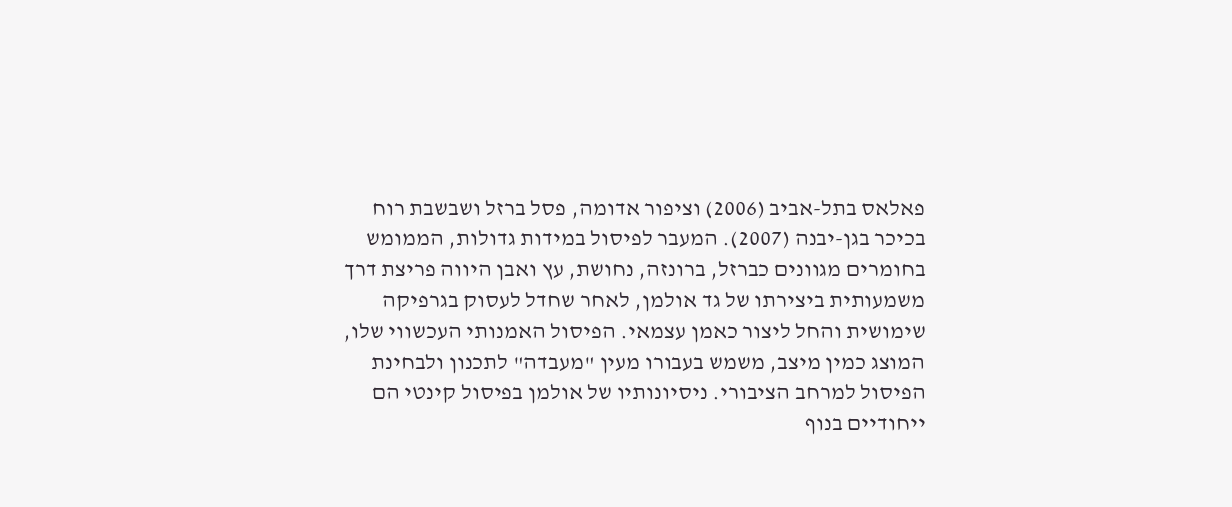פאלאס בתל-אביב (2006) וציפור אדומה, פסל ברזל ושבשבת רוח בכיכר בגן-יבנה (2007). המעבר לפיסול במידות גדולות, הממומש בחומרים מגוונים כברזל, ברונזה, נחושת, עץ ואבן היווה פריצת דרך משמעותית ביצירתו של גד אולמן, לאחר שחדל לעסוק בגרפיקה שימושית והחל ליצור כאמן עצמאי. הפיסול האמנותי העכשווי שלו, המוצג כמין מיצב, משמש בעבורו מעין "מעבדה" לתכנון ולבחינת הפיסול למרחב הציבורי. ניסיונותיו של אולמן בפיסול קינטי הם ייחודיים בנוף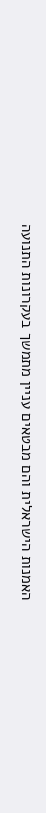האמנות הישראלית והם מבטאים עניין מתמשך בעקרונות התנועה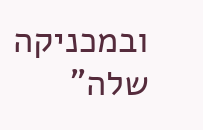ובמכניקה שלה"